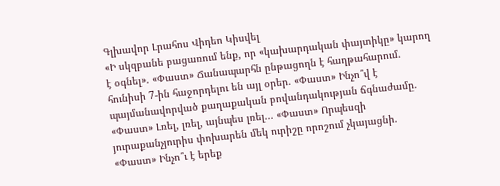Գլխավոր Լրահոս Վիդեո Կիսվել
«Ի սկզբանե բացառում ենք, որ «կախարդական փայտիկը» կարող է օգնել». «Փաստ» Ճանապարհն ընթացողն է հաղթահարում. հունիսի 7-ին հաջորդելու են այլ օրեր. «Փաստ» Ինչո՞վ է պայմանավորված քաղաքական բովանդակության ճգնաժամը. «Փաստ» Լռել, լռել, այնպես լռել... «Փաստ» Որպեսզի յուրաքանչյուրիս փոխարեն մեկ ուրիշը որոշում չկայացնի. «Փաստ» Ինչո՞ւ է երեք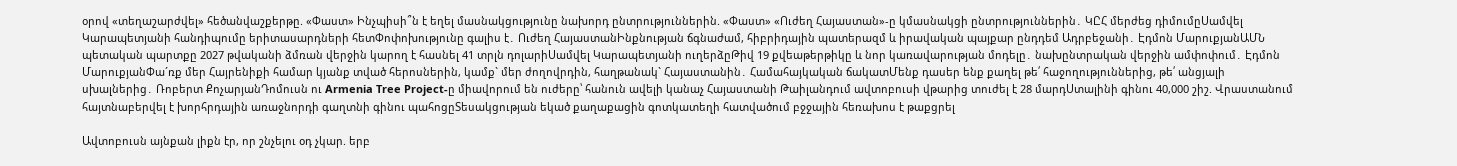օրով «տեղաշարժվել» հեծանվաշքերթը. «Փաստ» Ինչպիսի՞ն է եղել մասնակցությունը նախորդ ընտրություններին. «Փաստ» «Ուժեղ Հայաստան»-ը կմասնակցի ընտրություններին․ ԿԸՀ մերժեց դիմումըՍամվել Կարապետյանի հանդիպումը երիտասարդների հետՓոփոխությունը գալիս է․ Ուժեղ ՀայաստանԻնքնության ճգնաժամ, հիբրիդային պատերազմ և իրավական պայքար ընդդեմ Ադրբեջանի․ Էդմոն ՄարուքյանԱՄՆ պետական պարտքը 2027 թվականի ձմռան վերջին կարող է հասնել 41 տրլն դոլարիՍամվել Կարապետյանի ուղերձըԹիվ 19 քվեաթերթիկը և նոր կառավարության մոդելը․ նախընտրական վերջին ամփոփում․ Էդմոն ՄարուքյանՓա´ռք մեր Հայրենիքի համար կյանք տված հերոսներին, կամք` մեր ժողովրդին, հաղթանակ` Հայաստանին․ Համահայկական ճակատՄենք դասեր ենք քաղել թե՛ հաջողություններից, թե՛ անցյալի սխալներից․ Ռոբերտ ՔոչարյանԴոմուսն ու Armenia Tree Project-ը միավորում են ուժերը՝ հանուն ավելի կանաչ Հայաստանի Թաիլանդում ավտոբուսի վթարից տուժել է 28 մարդՍտալինի գինու 40,000 շիշ. Վրաստանում հայտնաբերվել է խորհրդային առաջնորդի գաղտնի գինու պահոցըՏեսակցության եկած քաղաքացին գոտկատեղի հատվածում բջջային հեռախոս է թաքցրել

Ավտոբուսն այնքան լիքն էր, որ շնչելու օդ չկար. երբ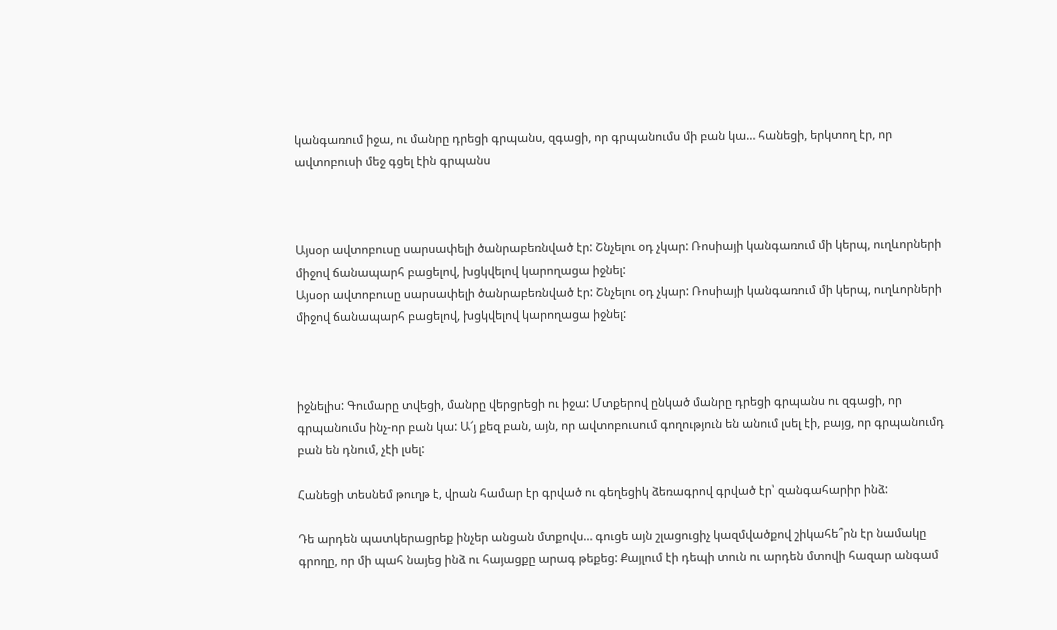կանգառում իջա, ու մանրը դրեցի գրպանս, զգացի, որ գրպանումս մի բան կա… հանեցի, երկտող էր, որ ավտոբուսի մեջ գցել էին գրպանս



Այսօր ավտոբուսը սարսափելի ծանրաբեռնված էր: Շնչելու օդ չկար: Ռոսիայի կանգառում մի կերպ, ուղևորների միջով ճանապարհ բացելով, խցկվելով կարողացա իջնել:
Այսօր ավտոբուսը սարսափելի ծանրաբեռնված էր: Շնչելու օդ չկար: Ռոսիայի կանգառում մի կերպ, ուղևորների միջով ճանապարհ բացելով, խցկվելով կարողացա իջնել:



իջնելիս: Գումարը տվեցի, մանրը վերցրեցի ու իջա: Մտքերով ընկած մանրը դրեցի գրպանս ու զգացի, որ գրպանումս ինչ-որ բան կա: Ա՜յ քեզ բան, այն, որ ավտոբուսում գողություն են անում լսել էի, բայց, որ գրպանումդ բան են դնում, չէի լսել:

Հանեցի տեսնեմ թուղթ է, վրան համար էր գրված ու գեղեցիկ ձեռագրով գրված էր՝ զանգահարիր ինձ:

Դե արդեն պատկերացրեք ինչեր անցան մտքովս… գուցե այն շլացուցիչ կազմվածքով շիկահե՞րն էր նամակը գրողը, որ մի պահ նայեց ինձ ու հայացքը արագ թեքեց: Քայլում էի դեպի տուն ու արդեն մտովի հազար անգամ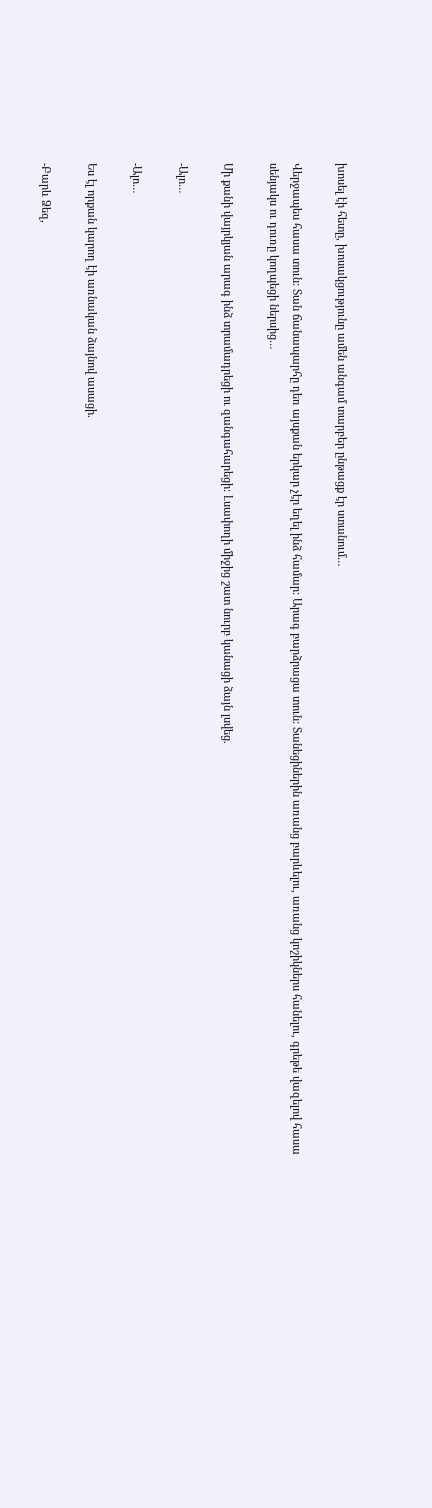խոսել էի հետը, խոսակցությունը ամեն անգամ տարբեր ընթացք էր ստանում…

Վերջապես հասա տուն: Տան ճանապարհը դեռ այսքան երկար չէր եղել ինձ համար: Արագ բարձրացա տուն: Տանեցիներին առանց բարևելու, առանց կոշիկներս հանելու, գրեթե վազելով հասա սենյակս ու դուռը կողպեցի ներսից…

Մի քանի վայրկյան արագ ինձ տրամադրեցի ու զանգահարեցի: Լսափողի միջից շատ նուրբ կանացի ձայն լսվեց.

-Ալո…

-Ալո…

Ես էլ որքան կարող էի առնական ձայնով ասացի.

-Բարև Ձեզ,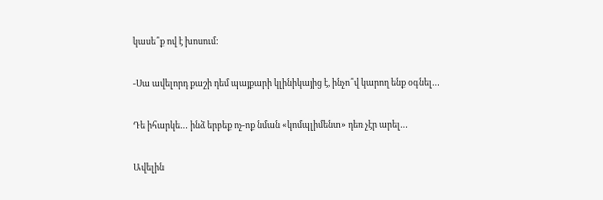կասե՞ք ով է խոսում:

-Սա ավելորդ քաշի դեմ պայքարի կլինիկայից է, ինչո՞վ կարող ենք օգնել…

Դե իհարկե… ինձ երբեք ոչ-ոք նման «կոմպլիմենտ» դեռ չէր արել…

Ավելին